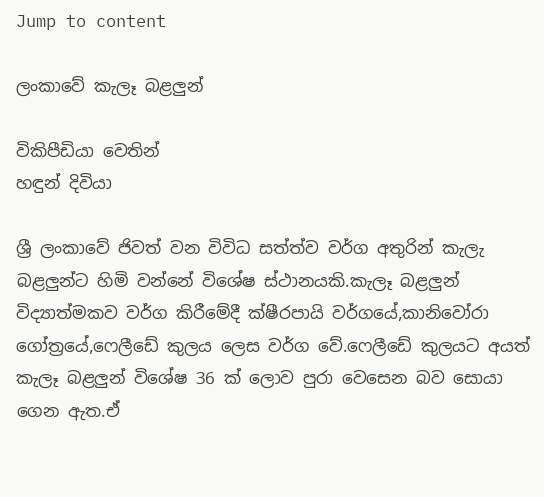Jump to content

ලංකාවේ කැලෑ බළලුන්

විකිපීඩියා වෙතින්
හඳුන් දිවියා

ශ්‍රී ලංකාවේ ජිවත් වන විවිධ සත්ත්ව වර්ග අතුරින් කැලැ බළලුන්ට හිමි වන්නේ විශේෂ ස්ථානයකි.කැලෑ බළලුන් විද්‍යාත්මකව වර්ග කිරීමේදී ක්ෂීරපායි වර්ගයේ,කානිවෝරා ගෝත්‍රයේ,ෆෙලීඩේ කුලය ලෙස වර්ග වේ.ෆෙලීඩේ කුලයට අයත් කැලෑ බළලුන් විශේෂ 36 ක් ලොව පුරා වෙසෙන බව සොයා ගෙන ඇත.ඒ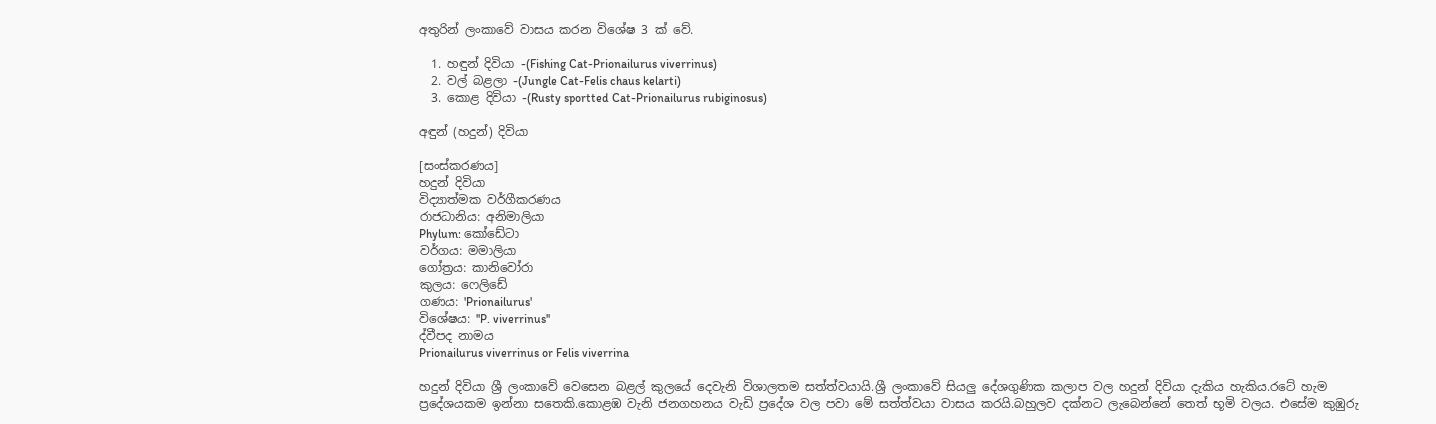අතුරින් ලංකාවේ වාසය කරන විශේෂ 3 ක් වේ.

  1. හඳුන් දිවියා -(Fishing Cat-Prionailurus viverrinus)
  2. වල් බළලා -(Jungle Cat-Felis chaus kelarti)
  3. කොළ දිවියා -(Rusty sportted Cat-Prionailurus rubiginosus)

අඳුන් (හදුන්) දිවියා

[සංස්කරණය]
හදුන් දිවියා
විද්‍යාත්මක වර්ගීකරණය
රාජධානිය: අනිමාලියා
Phylum: කෝඩේටා
වර්ගය: මමාලියා
ගෝත්‍රය: කානිවෝරා
කුලය: ෆෙලිඩේ
ගණය: 'Prionailurus'
විශේෂය: ''P. viverrinus''
ද්වීපද නාමය
Prionailurus viverrinus or Felis viverrina

හදුන් දිවියා ශ්‍රී ලංකාවේ වෙසෙන බළල් කුලයේ දෙවැනි විශාලතම සත්ත්වයායි.ශ්‍රී ලංකාවේ සියලු දේශගුණික කලාප වල හදුන් දිවියා දැකිය හැකිය.රටේ හැම ප්‍රදේශයකම ඉන්නා සතෙකි.කොළඹ වැනි ජනගහනය වැඩි ප්‍රදේශ වල පවා මේ සත්ත්වයා වාසය කරයි.බහුලව දක්නට ලැබෙන්නේ තෙත් භූමි වලය. එසේම කුඹුරු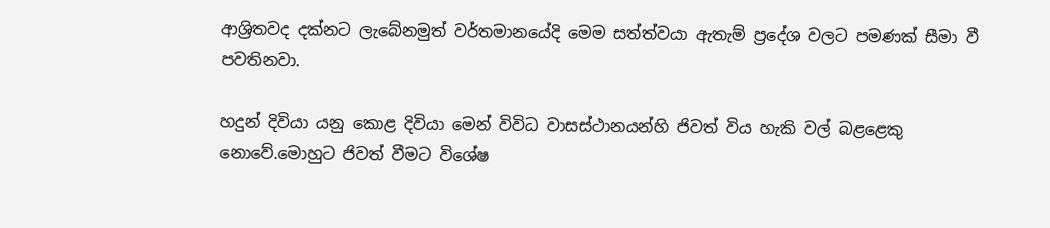ආශ්‍රිතවද දක්නට ලැබේනමුත් වර්තමානයේදි මෙම සත්ත්වයා ඇතැම් ප්‍රදේශ වලට පමණක් සීමා වී පවතිනවා.

හදුන් දිවියා යනු කොළ දිවියා මෙන් විවිධ වාසස්ථානයන්හි ජිවත් විය හැකි වල් බළළෙකු නොවේ.මොහුට ජිවත් වීමට විශේෂ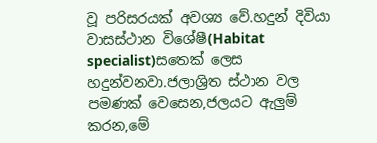වූ පරිසරයක් අවශ්‍ය වේ.හදුන් දිවියා වාසස්ථාන විශේෂී(Habitat specialist)සතෙක් ලෙස හදුන්වනවා.ජලාශ්‍රිත ස්ථාන වල පමණක් වෙසෙන,ජලයට ඇලුම් කරන,මේ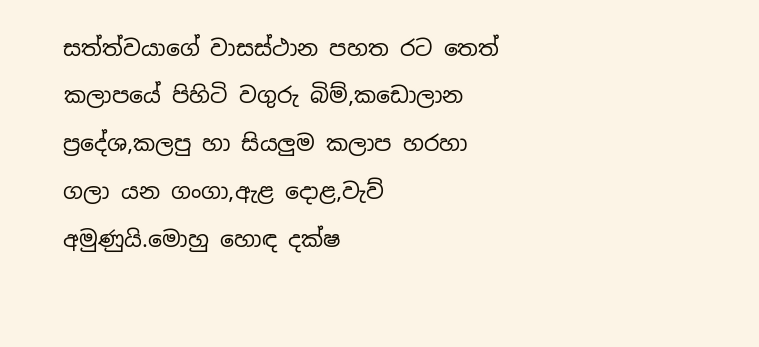සත්ත්වයාගේ වාසස්ථාන පහත රට තෙත් කලාපයේ පිහිටි වගුරු බිම්,කඩොලාන ප්‍රදේශ,කලපු හා සියලුම කලාප හරහා ගලා යන ගංගා,ඇළ දොළ,වැව් අමුණුයි.මොහු හොඳ දක්ෂ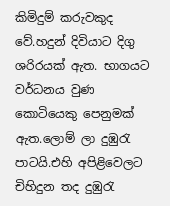කිමිදුම් කරුවකුද වේ.හදුන් දිවියාට දිගු ශරිරයක් ඇත. භාගයට වර්ධන‍ය වුණ කොටියෙකු පෙනුමක් ඇත.ලොම් ලා දුඹුරැ පාටයි.එහි අපිළිවෙලට චිහිදුන තද දුඹුරැ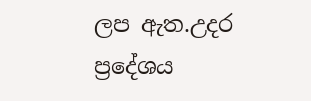ලප ඇත.උදර ප්‍රදේශය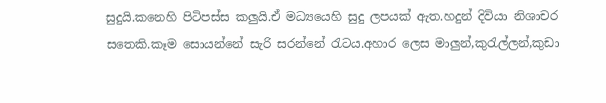සුදුයි.කනෙහි පිටිපස්ස කලුයි.ඒ මධ්‍යයෙහි සුදු ලපයක් ඇත.හදුන් දිවියා නිශාචර සතෙකි.කෑම සොයන්නේ සැරි සරන්නේ රැටය.අහාර ලෙස මාලුන්,කුරැල්ලන්,කුඩා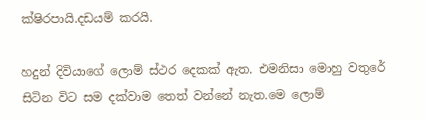ක්ෂිරපායි.දඩයම් කරයි.

හදුන් දිවියාගේ ලොම් ස්ථර දෙකක් ඇත. එමනිසා මොහු වතුරේ සිටින විට සම දක්වාම තෙත් වන්නේ නැත.මෙ ලොම්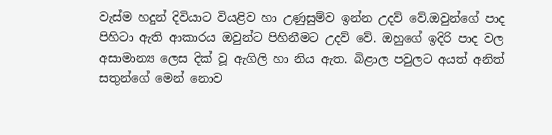වැස්ම හදුන් දිවියාට වියළිව හා උණුසුම්ව ඉන්න උදව් වේ.ඔවුන්ගේ පාද පිහිටා ඇති ආකාරය ඔවුන්ට පිහිනීමට උදව් ‍වේ. ඔහුගේ ඉදිරි පාද වල අසාමාන්‍ය ලෙස දික් වූ ඇගිලි හා නිය ඇත. බිළාල පවුලට අයත් අනිත් සතුන්ගේ මෙන් නොව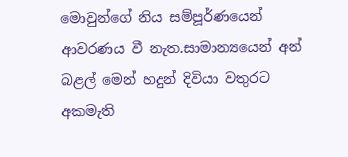මොවුන්ගේ නිය සම්පූර්ණයෙන් ආවරණය වී නැත.සාමාන්‍යයෙන් අන් බළල් මෙන් හදුන් දිවියා වතුරට අකමැති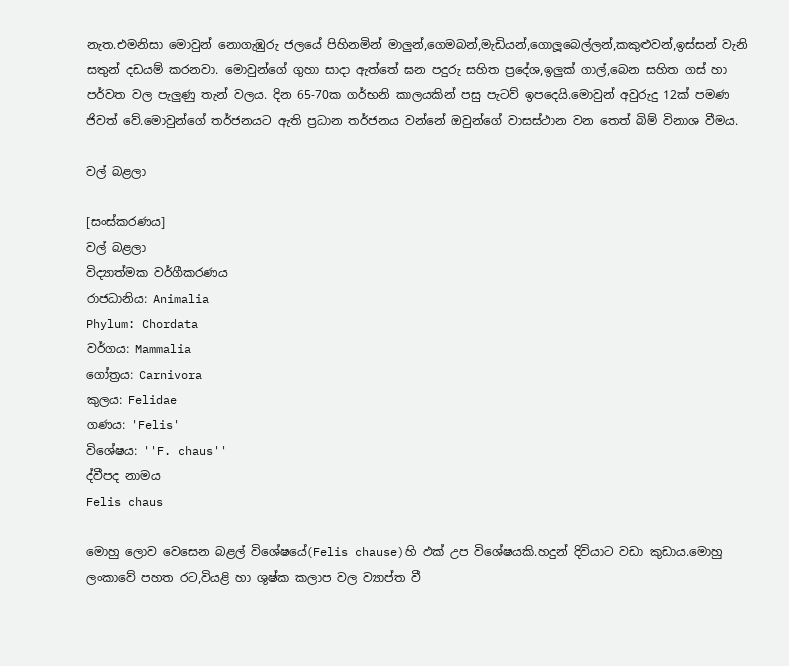නැත.එමනිසා මොවුන් නොගැඹුරු ජලයේ පිහිනමින් මාලුන්,ගෙමබන්,මැඩියන්,ගොලූබෙල්ලන්,කකුළුවන්,ඉස්සන් වැනි සතුන් දඩයම් කරනවා. මොවුන්ගේ ගුහා සාදා ඇත්තේ ඝන පදුරු සහිත ප්‍රදේශ,ඉලුක් ගාල්,බෙන සහිත ගස් හා පර්වත වල පැලුණු තැන් වලය. දින 65-70ක ගර්භනි කාලයකින් පසු පැටව් ඉපදෙයි.මොවුන් අවුරුදු 12ක් පමණ ජිවත් වේ.මොවුන්ගේ තර්ජනයට ඇති ප්‍රධාන තර්ජනය වන්නේ ඔවුන්ගේ වාසස්ථාන වන තෙත් බිම් විනාශ වීමය.

වල් බළලා

[සංස්කරණය]
වල් බළලා
විද්‍යාත්මක වර්ගීකරණය
රාජධානිය: Animalia
Phylum: Chordata
වර්ගය: Mammalia
ගෝත්‍රය: Carnivora
කුලය: Felidae
ගණය: 'Felis'
විශේෂය: ''F. chaus''
ද්වීපද නාමය
Felis chaus

මොහු ලොව වෙසෙන බළල් විශේෂයේ(Felis chause)හි ඵක් උප විශේෂයකි.හදුන් දිවියාට වඩා කුඩාය.මොහු ලංකාවේ පහත රට,වියළි හා ශුෂ්ක කලාප වල ව්‍යාප්ත වී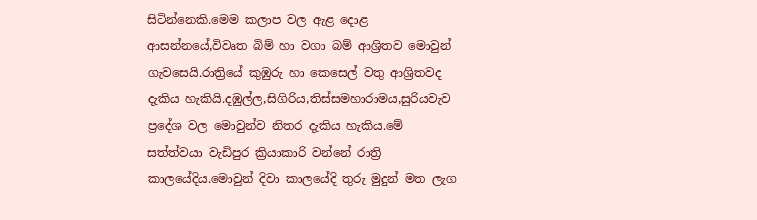සිටින්නෙකි.මෙම කලාප වල ඇළ දොළ ආසන්නයේ,විවෘත බිම් හා වගා බම් ආශ්‍රිතව මොවුන් ගැවසෙයි.රාත්‍රියේ කුඹුරු හා කෙසෙල් වතු ආශ්‍රිතවද දැකිය හැකියි.දඹුල්ල,සිගිරිය,තිස්සමහාරාමය,සුරියවැව ප්‍රදේශ වල මොවුන්ව නිතර දැකිය හැකිය.මේ සත්ත්වයා වැඩිපුර ක්‍රියාකාරි වන්නේ රාත්‍රි කාලයේදිය.මොවුන් දිවා කාලයේදි තුරු මුදුන් මත ලැග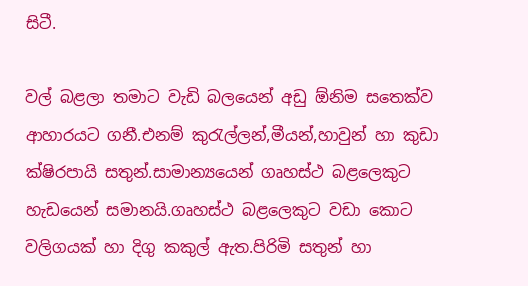සිටී.

වල් බළලා තමාට වැඩි බලයෙන් අඩු ඕනිම සතෙක්ව ආහාරයට ගනී.එනම් කුරැල්ලන්,මීයන්,හාවුන් හා කුඩා ක්ෂිරපායි සතුන්.සාමාන්‍යයෙන් ගෘහස්ථ බළලෙකුට හැඩයෙන් සමානයි.ගෘහස්ථ බළලෙකුට වඩා කොට වලිගයක් හා දිගු කකුල් ඇත.පිරිමි සතුන් හා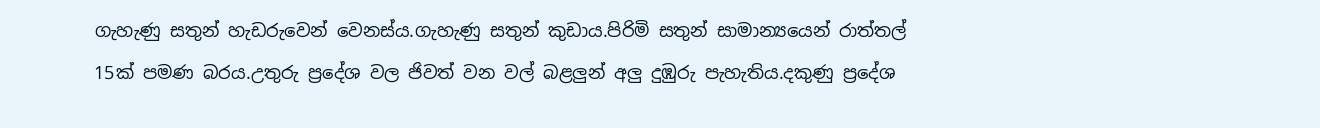ගැහැණු සතුන් හැඩරුවෙන් වෙනස්ය.ගැහැණු සතුන් කුඩාය.පිරිමි සතුන් සාමාන්‍යයෙන් රාත්තල් 15ක් පමණ බරය.උතුරු ප්‍රදේශ වල ජිවත් වන වල් බළලුන් අලු දුඹුරු පැහැතිය.දකුණු ප්‍රදේශ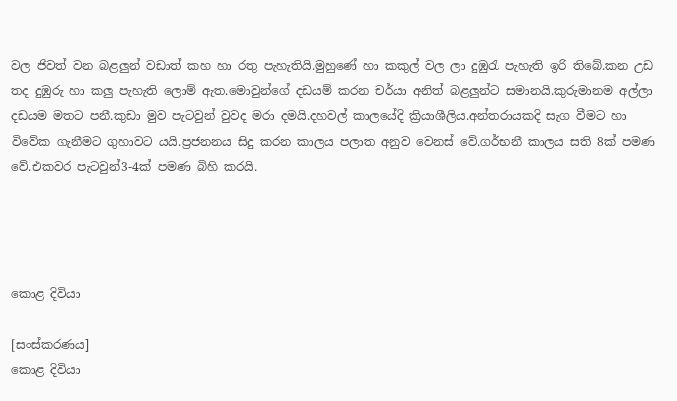වල ජිවත් වන බළලුන් වඩාත් කහ හා රතු පැහැතියි.මුහුණේ හා කකුල් වල ලා දුඹුරැ පැහැති ඉරි තිබේ.කන උඩ තද දුඹුරු හා කලු පැහැති ලොම් ඇත.මොවුන්ගේ දඩයම් කරන චර්යා අනිත් බළලුන්ට සමානයි.කුරුමානම අල්ලා දඩයම මතට පනී.කුඩා මුව පැටවුන් වුවද මරා දමයි.දහවල් කාලයේදි ක්‍රියාශීලිය.අන්තරායකදි සැග වීමට හා විවේක ගැනීමට ගුහාවට යයි.ප්‍රජනනය සිදු කරන කාලය පලාත අනුව වෙනස් වේ.ගර්භනී කාලය සති 8ක් පමණ වේ.එකවර පැටවුන්3-4ක් පමණ බිහි කරයි.




කොළ දිවියා

[සංස්කරණය]
කොළ දිවියා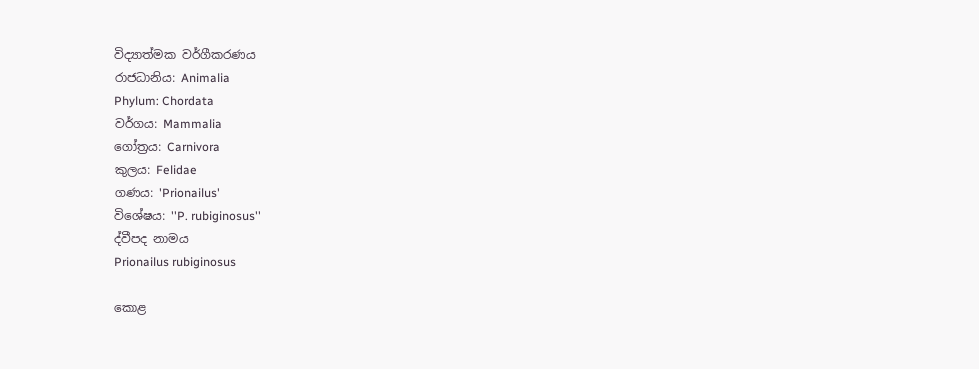විද්‍යාත්මක වර්ගීකරණය
රාජධානිය: Animalia
Phylum: Chordata
වර්ගය: Mammalia
ගෝත්‍රය: Carnivora
කුලය: Felidae
ගණය: 'Prionailus'
විශේෂය: ''P. rubiginosus''
ද්වීපද නාමය
Prionailus rubiginosus

කොළ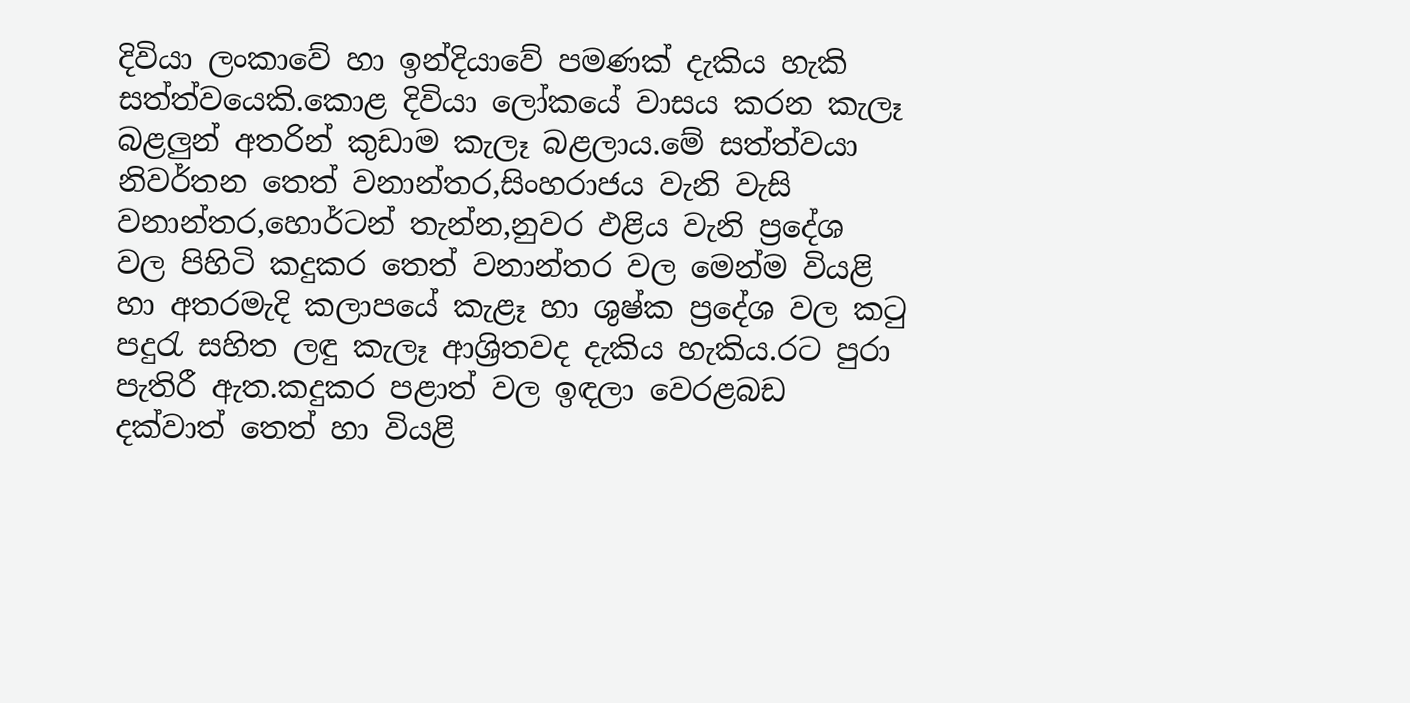දිවියා ලංකාවේ හා ඉන්දියාවේ පමණක් දැකිය හැකි සත්ත්වයෙකි.කොළ දිවියා ලෝකයේ වාසය කරන කැලෑ බළලුන් අතරින් කුඩාම කැලෑ බළලාය.මේ සත්ත්වයා නිවර්තන තෙත් වනාන්තර,සිංහරාජය වැනි වැසි වනාන්තර,හොර්ටන් තැන්න,නුවර ඵළිය වැනි ප්‍රදේශ වල පිහිටි කදුකර තෙත් වනාන්තර වල මෙන්ම වියළි හා අතරමැදි කලාපයේ කැළෑ හා ශුෂ්ක ප්‍රදේශ වල කටු පදුරැ සහිත ලඳු කැලෑ ආශ්‍රිතවද දැකිය හැකිය.රට පුරා පැතිරී ඇත.කදුකර පළාත් වල ඉඳලා වෙරළබඩ දක්වාත් තෙත් හා වියළි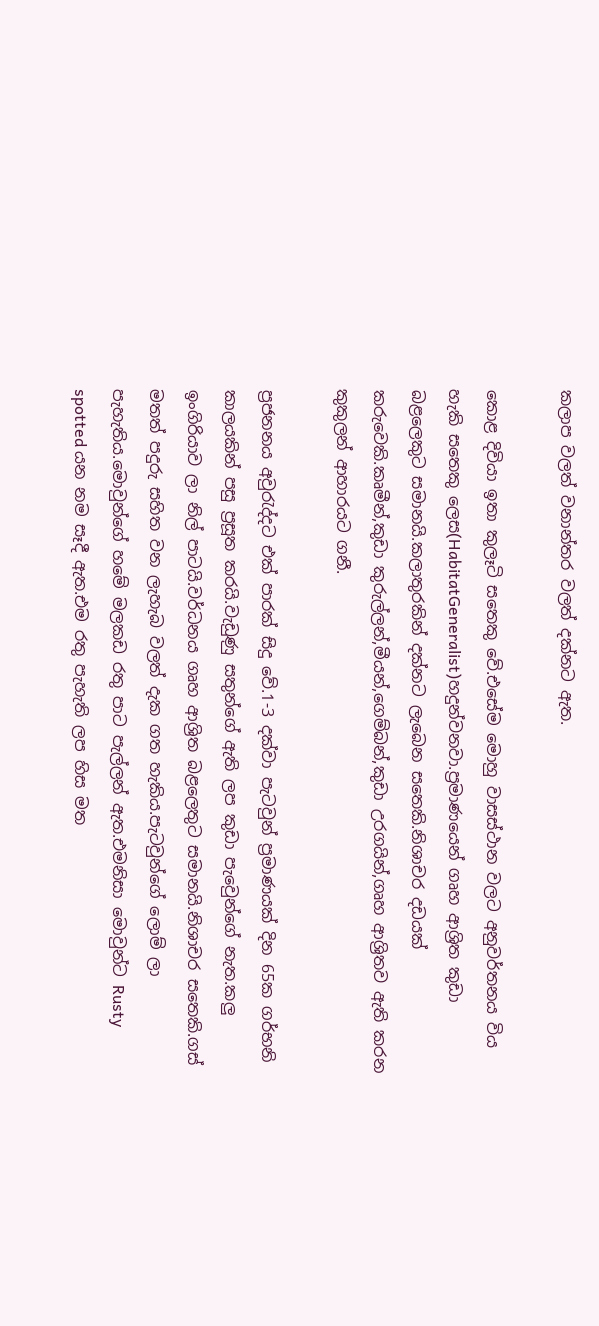කලාප වලත් වනාන්තර වලත් දක්නට ඇත.

කොළ දිවියා ඉතා කුලෑටි සතෙකු වේ.එසේම මොහු වාසස්ථාන වලට අනුවර්තනය විය හැකි සතෙකු ලෙස(HabitatGeneralist)හදුන්වනවා.ප්‍රමාණයෙන් ගෘහ ආශ්‍රිත කුඩා බළලෙකුට සමානයි.කලාතුරකින් දක්නට ලැබෙන සතෙකි.නිශාචර දඩයක් කරුවෙකි.කෘමීන්,කුඩා කුරුල්ලන්,මීයන්,ගෙම්බන්,කුඩා උරගයින්,ගෘහ ආශ්‍රිතව ඇති කරන කුකුලන් ආහාරයට ගනී.

ප්‍රජනනය අවුරැද්දට එක් පාරක් සිදු වේ.1-3 දක්වා පැටවුන් ප්‍රමාණයක් දින 65ක ගර්භනි කාලයකින් පසු ප්‍රසූත කරයි.වැඩුණු සතුන්ගේ ඇති ලප කුඩා පැවෙුන්ගේ නැත.කලු ඉංගිරියාව ලා නිල් පාටයි.වර්ධනය ගෘහ ආශ්‍රිත බළලෙතුට සමානයි.නිශාචර සතෙකි.ගස් මතත් පදුරු සහිත වන ලැහැබ වලත් දැක ගත හැකිය.පැටවුන්ගේ ලොම් ලා පැහැතිය.මොවුන්ගේ හමේ මලකඩ රතු පාට පැල්ලන් ඇත.එමනිසා මොවුන්ට Rusty spotted යන නම සෑදී ඇත.එම රතු පැහැති ලප හිස මත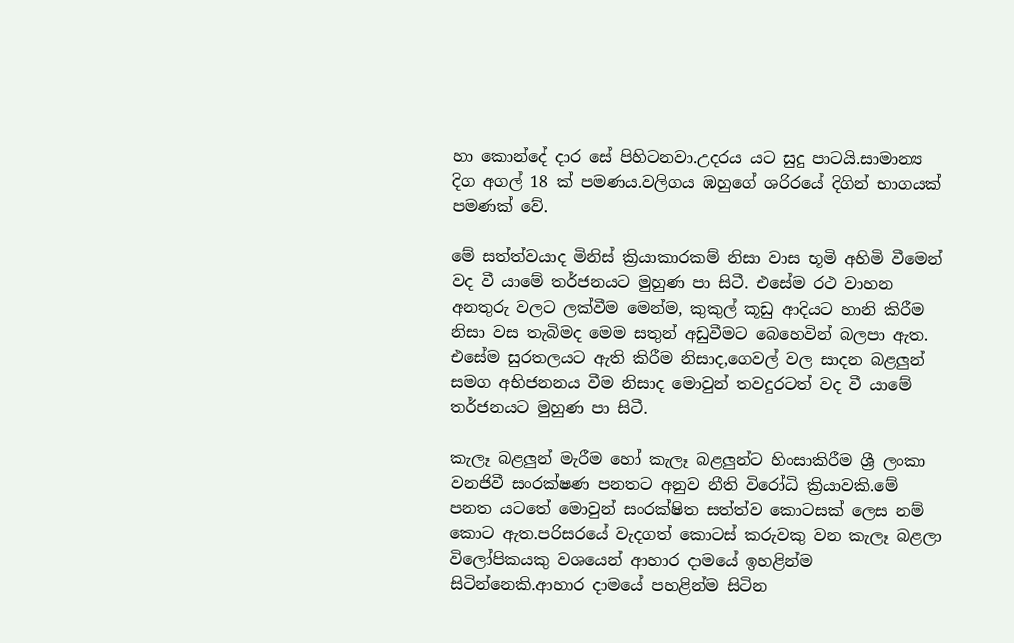හා කොන්දේ දාර සේ පිහිටනවා.උදරය යට සුදු පාටයි.සාමාන්‍ය දිග අගල් 18 ක් පමණය.වලිගය ඹහුගේ ශරිරයේ දිගින් භාගයක් පමණක් වේ.

මේ සත්ත්වයාද මිනිස් ක්‍රියාකාරකම් නිසා වාස භූමි අහිමි වීමෙන් වද වී යාමේ තර්ජනයට මුහුණ පා සිටී. එසේම රථ වාහන අනතුරු වලට ලක්වීම මෙන්ම, කුකුල් කූඩු ආදියට හානි කිරීම නිසා වස තැබිමද මෙම සතුන් අඩුවීමට බෙහෙවින් බලපා ඇත. එසේම සුරතලයට ඇති කිරීම නිසාද,ගෙවල් වල සාදන බළලුන් සමග අභිජනනය වීම නිසාද මොවුන් තවදුරටත් වද වී යාමේ තර්ජනයට මුහුණ පා සිටී.

කැලෑ බළලුන් මැරීම හෝ කැලෑ බළලුන්ට හිංසාකිරීම ශ්‍රී ලංකා වනජිවී සංරක්ෂණ පනතට අනුව නීති විරෝධි ක්‍රියාවකි.මේ පනත යටතේ මොවුන් සංරක්ෂිත සත්ත්ව කොටසක් ලෙස නම් කොට ඇත.පරිසරයේ වැදගත් කොටස් කරුවකු වන කැලෑ බළලා විලෝපිකයකු වශයෙන් ආහාර දාමයේ ඉහළින්ම සිටින්නෙකි.ආහාර දාමයේ පහළින්ම සිටින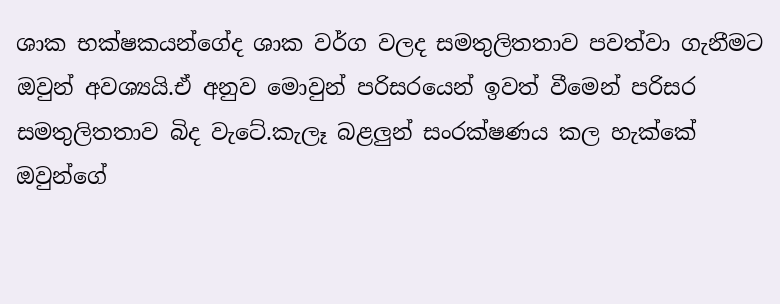ශාක භක්ෂකයන්ගේද ශාක වර්ග වලද සමතුලිතතාව පවත්වා ගැනීමට ඔවුන් අවශ්‍යයි.ඒ අනුව මොවුන් පරිසරයෙන් ඉවත් වීමෙන් පරිසර සමතුලිතතාව බිද වැටේ.කැලෑ බළලුන් සංරක්ෂණය කල හැක්කේ ඔවුන්ගේ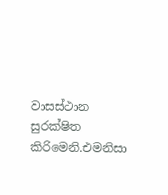වාසස්ථාන සුරක්ෂිත කිරිමෙනි.එමනිසා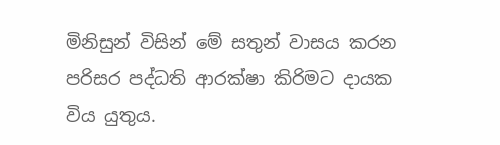මිනිසුන් විසින් මේ සතුන් වාසය කරන පරිසර පද්ධති ආරක්ෂා කිරිමට දායක විය යුතුය.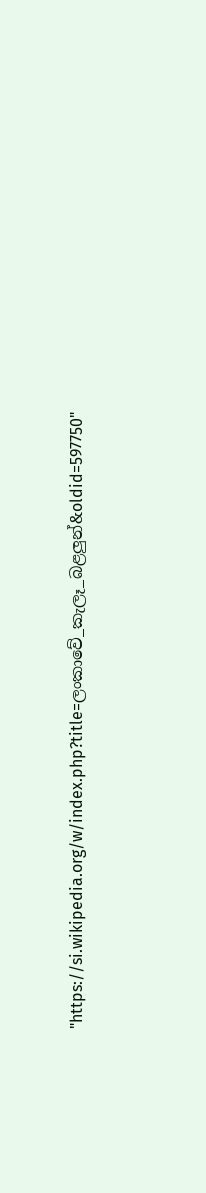"https://si.wikipedia.org/w/index.php?title=ලංකාවේ_කැලෑ_බළලුන්&oldid=597750"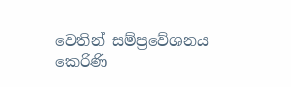වෙතින් සම්ප්‍රවේශනය කෙරිණි